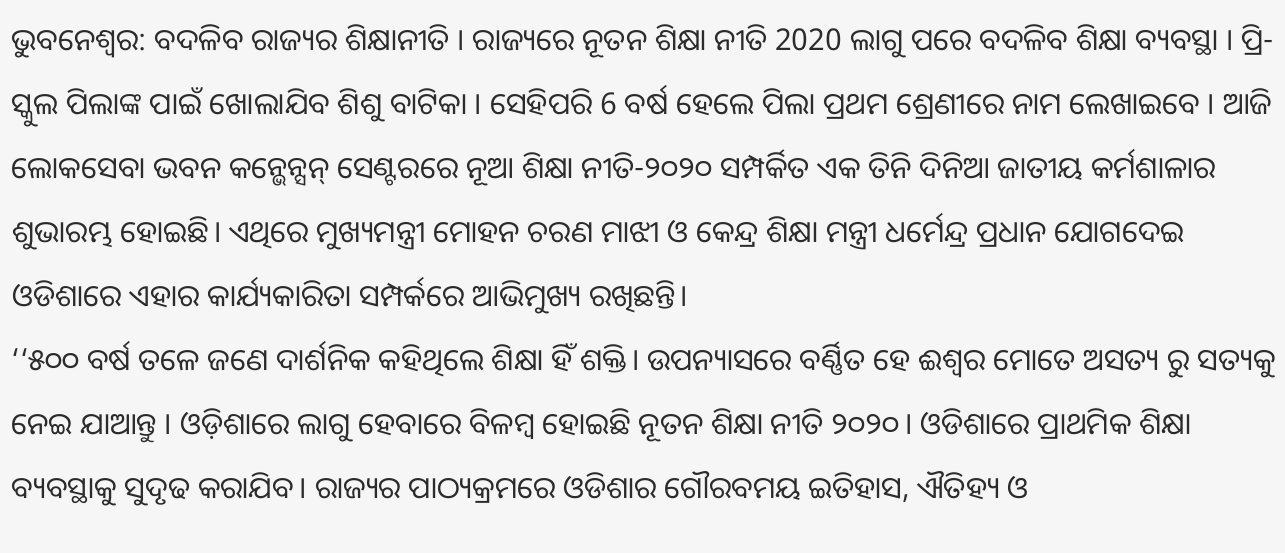ଭୁବନେଶ୍ବର: ବଦଳିବ ରାଜ୍ୟର ଶିକ୍ଷାନୀତି । ରାଜ୍ୟରେ ନୂତନ ଶିକ୍ଷା ନୀତି 2020 ଲାଗୁ ପରେ ବଦଳିବ ଶିକ୍ଷା ବ୍ୟବସ୍ଥା । ପ୍ରି-ସ୍କୁଲ ପିଲାଙ୍କ ପାଇଁ ଖୋଲାଯିବ ଶିଶୁ ବାଟିକା । ସେହିପରି 6 ବର୍ଷ ହେଲେ ପିଲା ପ୍ରଥମ ଶ୍ରେଣୀରେ ନାମ ଲେଖାଇବେ । ଆଜି ଲୋକସେବା ଭବନ କନ୍ଭେନ୍ସନ୍ ସେଣ୍ଟରରେ ନୂଆ ଶିକ୍ଷା ନୀତି-୨୦୨୦ ସମ୍ପର୍କିତ ଏକ ତିନି ଦିନିଆ ଜାତୀୟ କର୍ମଶାଳାର ଶୁଭାରମ୍ଭ ହୋଇଛି। ଏଥିରେ ମୁଖ୍ୟମନ୍ତ୍ରୀ ମୋହନ ଚରଣ ମାଝୀ ଓ କେନ୍ଦ୍ର ଶିକ୍ଷା ମନ୍ତ୍ରୀ ଧର୍ମେନ୍ଦ୍ର ପ୍ରଧାନ ଯୋଗଦେଇ ଓଡିଶାରେ ଏହାର କାର୍ଯ୍ୟକାରିତା ସମ୍ପର୍କରେ ଆଭିମୁଖ୍ୟ ରଖିଛନ୍ତି।
‘‘୫୦୦ ବର୍ଷ ତଳେ ଜଣେ ଦାର୍ଶନିକ କହିଥିଲେ ଶିକ୍ଷା ହିଁ ଶକ୍ତି। ଉପନ୍ୟାସରେ ବର୍ଣ୍ଣିତ ହେ ଈଶ୍ୱର ମୋତେ ଅସତ୍ୟ ରୁ ସତ୍ୟକୁ ନେଇ ଯାଆନ୍ତୁ । ଓଡ଼ିଶାରେ ଲାଗୁ ହେବାରେ ବିଳମ୍ବ ହୋଇଛି ନୂତନ ଶିକ୍ଷା ନୀତି ୨୦୨୦। ଓଡିଶାରେ ପ୍ରାଥମିକ ଶିକ୍ଷା ବ୍ୟବସ୍ଥାକୁ ସୁଦୃଢ କରାଯିବ। ରାଜ୍ୟର ପାଠ୍ୟକ୍ରମରେ ଓଡିଶାର ଗୌରବମୟ ଇତିହାସ, ଐତିହ୍ୟ ଓ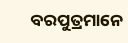ବରପୁତ୍ରମାନେ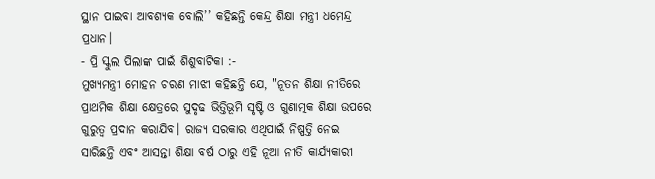ସ୍ଥାନ ପାଇବା ଆବଶ୍ୟକ ବୋଲି’’ କହିଛନ୍ତି କେନ୍ଦ୍ର ଶିକ୍ଷା ମନ୍ତ୍ରୀ ଧମେନ୍ଦ୍ର ପ୍ରଧାନ।
- ପ୍ରି ସ୍କୁଲ ପିଲାଙ୍କ ପାଇଁ ଶିଶୁବାଟିକା :-
ମୁଖ୍ୟମନ୍ତ୍ରୀ ମୋହନ ଚରଣ ମାଝୀ କହିଛନ୍ତି ଯେ, "ନୂତନ ଶିକ୍ଷା ନୀତିରେ ପ୍ରାଥମିକ ଶିକ୍ଷା କ୍ଷେତ୍ରରେ ସୁଦୃଢ ଭିତ୍ତିଭୂମି ସୃଷ୍ଟି ଓ ଗୁଣାତ୍ମକ ଶିକ୍ଷା ଉପରେ ଗୁରୁତ୍ୱ ପ୍ରଦାନ କରାଯିବ। ରାଜ୍ୟ ସରକାର ଏଥିପାଇଁ ନିଷ୍ପତ୍ତି ନେଇ ସାରିଛନ୍ତି ଏବଂ ଆସନ୍ତା ଶିକ୍ଷା ବର୍ଷ ଠାରୁ ଏହି ନୂଆ ନୀତି କାର୍ଯ୍ୟକାରୀ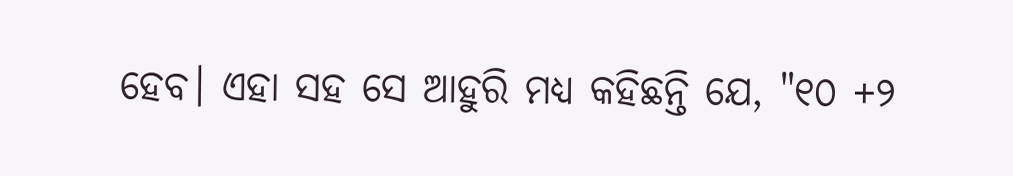ହେବ। ଏହା ସହ ସେ ଆହୁରି ମଧ୍ୟ କହିଛନ୍ତି ଯେ, "୧୦ +୨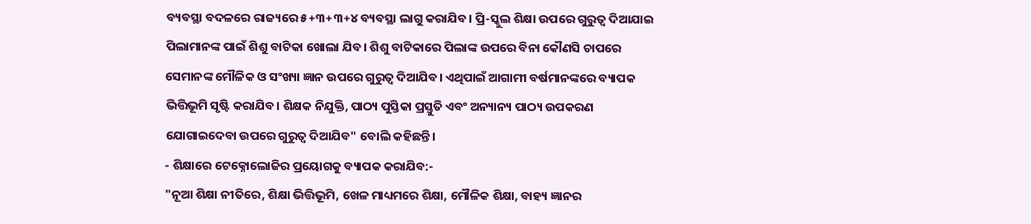ବ୍ୟବସ୍ଥା ବଦଳରେ ରାଜ୍ୟରେ ୫+୩+୩+୪ ବ୍ୟବସ୍ଥା ଲାଗୁ କରାଯିବ। ପ୍ରି-ସ୍କୁଲ ଶିକ୍ଷା ଉପରେ ଗୁରୁତ୍ୱ ଦିଆଯାଇ ପିଲାମାନଙ୍କ ପାଇଁ ଶିଶୁ ବାଟିକା ଖୋଲା ଯିବ। ଶିଶୁ ବାଟିକାରେ ପିଲାଙ୍କ ଉପରେ ବିନା କୌଣସି ଚାପରେ ସେମାନଙ୍କ ମୌଳିକ ଓ ସଂଖ୍ୟା ଜ୍ଞାନ ଉପରେ ଗୁରୁତ୍ୱ ଦିଆଯିବ। ଏଥିପାଇଁ ଆଗାମୀ ବର୍ଷମାନଙ୍କରେ ବ୍ୟାପକ ଭିତ୍ତିଭୂମି ସୃଷ୍ଟି କରାଯିବ। ଶିକ୍ଷକ ନିଯୁକ୍ତି, ପାଠ୍ୟ ପୁସ୍ତିକା ପ୍ରସ୍ତୁତି ଏବଂ ଅନ୍ୟାନ୍ୟ ପାଠ୍ୟ ଉପକରଣ ଯୋଗାଇଦେବା ଉପରେ ଗୁରୁତ୍ୱ ଦିଆଯିବ" ବୋଲି କହିଛନ୍ତି।
- ଶିକ୍ଷାରେ ଟେକ୍ନୋଲୋଜିର ପ୍ରୟୋଗକୁ ବ୍ୟାପକ କରାଯିବ:-
"ନୂଆ ଶିକ୍ଷା ନୀତିରେ, ଶିକ୍ଷା ଭିତ୍ତିଭୂମି, ଖେଳ ମାଧ୍ୟମରେ ଶିକ୍ଷା, ମୌଳିକ ଶିକ୍ଷା, ବାହ୍ୟ ଜ୍ଞାନର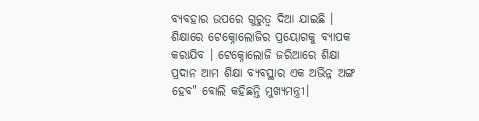ବ୍ୟବହାର ଉପରେ ଗୁରୁତ୍ୱ ଦିଆ ଯାଇଛି । ଶିକ୍ଷାରେ ଟେକ୍ନୋଲୋଜିର ପ୍ରୟୋଗକୁ ବ୍ୟାପକ କରାଯିବ । ଟେକ୍ନୋଲୋଜି ଜରିଆରେ ଶିକ୍ଷା ପ୍ରଦାନ ଆମ ଶିକ୍ଷା ବ୍ୟବସ୍ଥାର ଏକ ଅଭିନ୍ନ ଅଙ୍ଗ ହେବ" ବୋଲି କହିଛନ୍ତି ମୁଖ୍ୟମନ୍ତ୍ରୀ।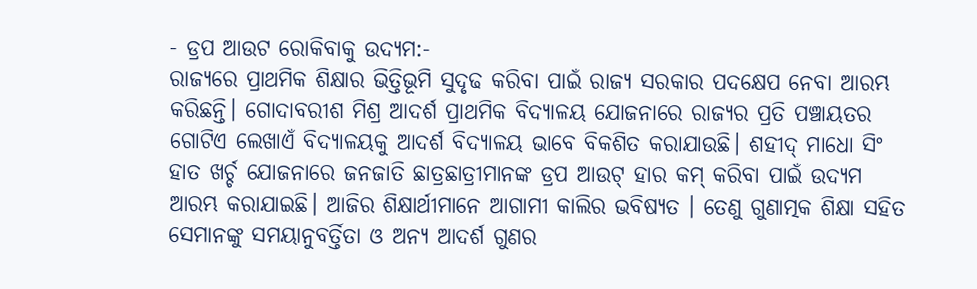- ଡ୍ରପ ଆଉଟ ରୋକିବାକୁ ଉଦ୍ୟମ:-
ରାଜ୍ୟରେ ପ୍ରାଥମିକ ଶିକ୍ଷାର ଭିତ୍ତିଭୂମି ସୁଦୃଢ କରିବା ପାଇଁ ରାଜ୍ୟ ସରକାର ପଦକ୍ଷେପ ନେବା ଆରମ୍ଭ କରିଛନ୍ତି। ଗୋଦାବରୀଶ ମିଶ୍ର ଆଦର୍ଶ ପ୍ରାଥମିକ ବିଦ୍ୟାଳୟ ଯୋଜନାରେ ରାଜ୍ୟର ପ୍ରତି ପଞ୍ଚାୟତର ଗୋଟିଏ ଲେଖାଏଁ ବିଦ୍ୟାଳୟକୁ ଆଦର୍ଶ ବିଦ୍ୟାଳୟ ଭାବେ ବିକଶିତ କରାଯାଉଛି। ଶହୀଦ୍ ମାଧୋ ସିଂ ହାତ ଖର୍ଚ୍ଚ ଯୋଜନାରେ ଜନଜାତି ଛାତ୍ରଛାତ୍ରୀମାନଙ୍କ ଡ୍ରପ ଆଉଟ୍ ହାର କମ୍ କରିବା ପାଇଁ ଉଦ୍ୟମ ଆରମ୍ଭ କରାଯାଇଛି। ଆଜିର ଶିକ୍ଷାର୍ଥୀମାନେ ଆଗାମୀ କାଲିର ଭବିଷ୍ୟତ । ତେଣୁ ଗୁଣାତ୍ମକ ଶିକ୍ଷା ସହିତ ସେମାନଙ୍କୁ ସମୟାନୁବର୍ତ୍ତିତା ଓ ଅନ୍ୟ ଆଦର୍ଶ ଗୁଣର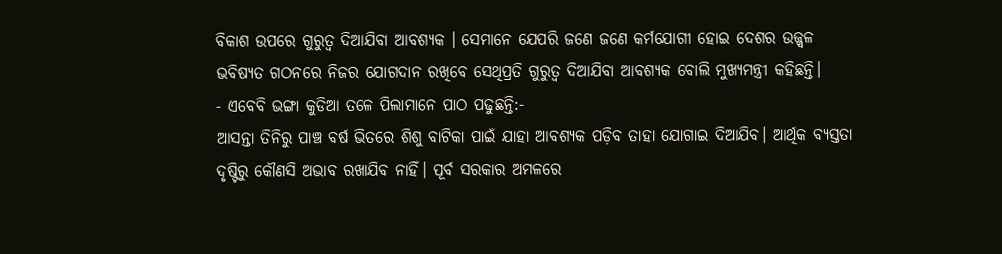ବିକାଶ ଉପରେ ଗୁରୁତ୍ୱ ଦିଆଯିବା ଆବଶ୍ୟକ । ସେମାନେ ଯେପରି ଜଣେ ଜଣେ କର୍ମଯୋଗୀ ହୋଇ ଦେଶର ଉଜ୍ଜ୍ୱଳ ଭବିଷ୍ୟତ ଗଠନରେ ନିଜର ଯୋଗଦାନ ରଖିବେ ସେଥିପ୍ରତି ଗୁରୁତ୍ୱ ଦିଆଯିବା ଆବଶ୍ୟକ ବୋଲି ମୁଖ୍ୟମନ୍ତ୍ରୀ କହିଛନ୍ତି।
- ଏବେବି ଭଙ୍ଗା କୁଡିଆ ତଳେ ପିଲାମାନେ ପାଠ ପଢୁଛନ୍ତି:-
ଆସନ୍ତା ତିନିରୁ ପାଞ୍ଚ ବର୍ଷ ଭିତରେ ଶିଶୁ ବାଟିକା ପାଇଁ ଯାହା ଆବଶ୍ୟକ ପଡ଼ିବ ତାହା ଯୋଗାଇ ଦିଆଯିବ। ଆର୍ଥିକ ବ୍ୟସ୍ତତା ଦୃଷ୍ଟିରୁ କୌଣସି ଅଭାବ ରଖାଯିବ ନାହିଁ। ପୂର୍ବ ସରକାର ଅମଳରେ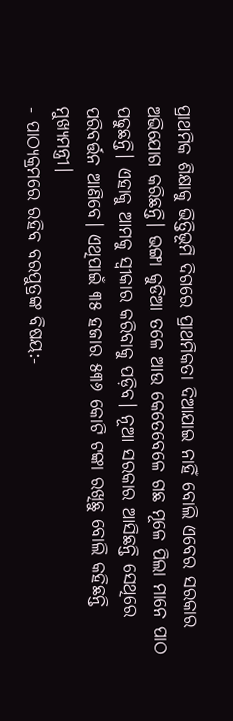ପ୍ରାଥମିକ ଶିକ୍ଷାକୁ ଭିତ୍ତିଭୂମି ଦିଗରେ ପ୍ରାଥମିକତା ଦିଆଯାଇ ନାହିଁ ବୋଲି ଏବେର ସରକାର ଅଭିଯୋଗ କରିଛନ୍ତି। ଭଙ୍ଗା କୁଡିଆ ତଳେ ଆଉ କେତେବେଳେ ଗଛ ମୂଳେ ପିଲା ମାନେ ପାଠ ପଢୁଛନ୍ତି। ଏହାକୁ ଆମକୁ ସ୍ବୀକାର କରିବାକୁ ପଡ଼ିବ। ନୂଆ ସରକାର ଆସିଛନ୍ତି ସେଥିରେ ପରିବର୍ତ୍ତନ ଆଣିବେ। ଏଥିପାଇଁ ୩୫ ହଜାର ୫୩୬ କୋଟି ଟଙ୍କା ରଖିଛୁ ବୋଲି କହିଛନ୍ତି ମୁଖ୍ୟମନ୍ତ୍ରୀ।
- ପାଠ୍ୟକ୍ରମରେ ରହିବ ବରପୁତ୍ରଙ୍କ ବିଷୟ:-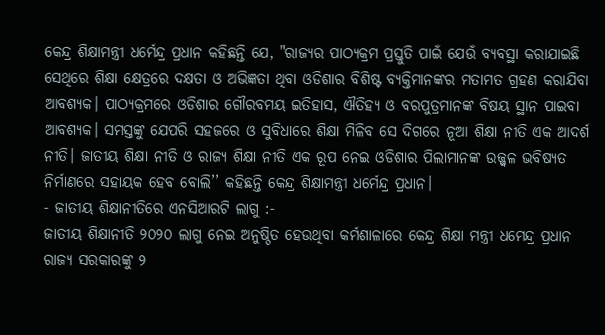କେନ୍ଦ୍ର ଶିକ୍ଷାମନ୍ତ୍ରୀ ଧର୍ମେନ୍ଦ୍ର ପ୍ରଧାନ କହିଛନ୍ତି ଯେ, "ରାଜ୍ୟର ପାଠ୍ୟକ୍ରମ ପ୍ରସ୍ତୁତି ପାଇଁ ଯେଉଁ ବ୍ୟବସ୍ଥା କରାଯାଇଛି ସେଥିରେ ଶିକ୍ଷା କ୍ଷେତ୍ରରେ ଦକ୍ଷତା ଓ ଅଭିଜ୍ଞତା ଥିବା ଓଡିଶାର ବିଶିଷ୍ଟ ବ୍ୟକ୍ତିମାନଙ୍କର ମତାମତ ଗ୍ରହଣ କରାଯିବା ଆବଶ୍ୟକ। ପାଠ୍ୟକ୍ରମରେ ଓଡିଶାର ଗୌରବମୟ ଇତିହାସ, ଐତିହ୍ୟ ଓ ବରପୁତ୍ରମାନଙ୍କ ବିଷୟ ସ୍ଥାନ ପାଇବା ଆବଶ୍ୟକ। ସମସ୍ତଙ୍କୁ ଯେପରି ସହଜରେ ଓ ସୁବିଧାରେ ଶିକ୍ଷା ମିଳିବ ସେ ଦିଗରେ ନୂଆ ଶିକ୍ଷା ନୀତି ଏକ ଆଦର୍ଶ ନୀତି। ଜାତୀୟ ଶିକ୍ଷା ନୀତି ଓ ରାଜ୍ୟ ଶିକ୍ଷା ନୀତି ଏକ ରୂପ ନେଇ ଓଡିଶାର ପିଲାମାନଙ୍କ ଉଜ୍ଜ୍ୱଳ ଭବିଷ୍ୟତ ନିର୍ମାଣରେ ସହାୟକ ହେବ ବୋଲି’’ କହିଛନ୍ତି କେନ୍ଦ୍ର ଶିକ୍ଷାମନ୍ତ୍ରୀ ଧର୍ମେନ୍ଦ୍ର ପ୍ରଧାନ।
- ଜାତୀୟ ଶିକ୍ଷାନୀତିରେ ଏନସିଆରଟି ଲାଗୁ :-
ଜାତୀୟ ଶିକ୍ଷାନୀତି ୨୦୨୦ ଲାଗୁ ନେଇ ଅନୁଷ୍ଠିତ ହେଉଥିବା କର୍ମଶାଳାରେ କେନ୍ଦ୍ର ଶିକ୍ଷା ମନ୍ତ୍ରୀ ଧମେନ୍ଦ୍ର ପ୍ରଧାନ ରାଜ୍ୟ ସରକାରଙ୍କୁ ୨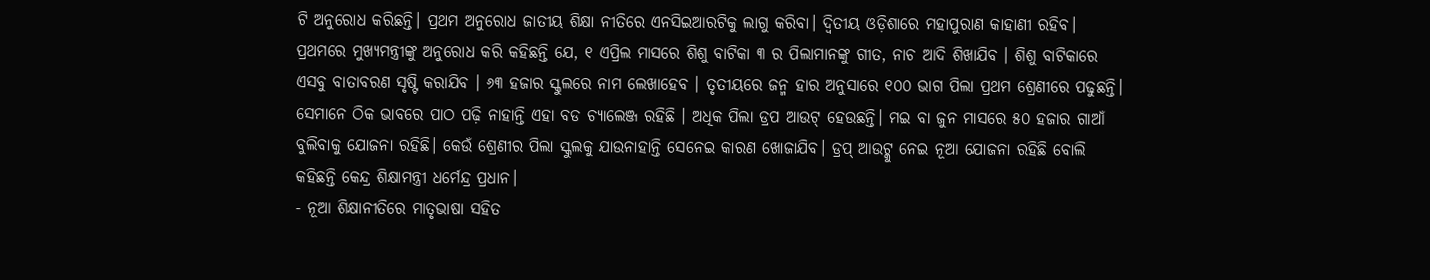ଟି ଅନୁରୋଧ କରିଛନ୍ତି। ପ୍ରଥମ ଅନୁରୋଧ ଜାତୀୟ ଶିକ୍ଷା ନୀତିରେ ଏନସିଇଆରଟିକୁ ଲାଗୁ କରିବା। ଦ୍ବିତୀୟ ଓଡ଼ିଶାରେ ମହାପୁରାଣ କାହାଣୀ ରହିବ। ପ୍ରଥମରେ ମୁଖ୍ୟମନ୍ତ୍ରୀଙ୍କୁ ଅନୁରୋଧ କରି କହିଛନ୍ତି ଯେ, ୧ ଏପ୍ରିଲ ମାସରେ ଶିଶୁ ବାଟିକା ୩ ର ପିଲାମାନଙ୍କୁ ଗୀତ, ନାଚ ଆଦି ଶିଖାଯିବ । ଶିଶୁ ବାଟିକାରେ ଏସବୁ ବାତାବରଣ ସୃଷ୍ଟି କରାଯିବ । ୬୩ ହଜାର ସ୍କୁଲରେ ନାମ ଲେଖାହେବ । ତୃତୀୟରେ ଜନ୍ମ ହାର ଅନୁସାରେ ୧୦୦ ଭାଗ ପିଲା ପ୍ରଥମ ଶ୍ରେଣୀରେ ପଢୁଛନ୍ତି। ସେମାନେ ଠିକ ଭାବରେ ପାଠ ପଢ଼ି ନାହାନ୍ତି ଏହା ବଡ ଚ୍ୟାଲେଞ୍ଜ ରହିଛି । ଅଧିକ ପିଲା ଡ୍ରପ ଆଉଟ୍ ହେଉଛନ୍ତି। ମଇ ବା ଜୁନ ମାସରେ ୫୦ ହଜାର ଗାଆଁ ବୁଲିବାକୁ ଯୋଜନା ରହିଛି। କେଉଁ ଶ୍ରେଣୀର ପିଲା ସ୍କୁଲକୁ ଯାଉନାହାନ୍ତି ସେନେଇ କାରଣ ଖୋଜାଯିବ। ଡ୍ରପ୍ ଆଉଟ୍କୁ ନେଇ ନୂଆ ଯୋଜନା ରହିଛି ବୋଲି କହିଛନ୍ତି କେନ୍ଦ୍ର ଶିକ୍ଷାମନ୍ତ୍ରୀ ଧର୍ମେନ୍ଦ୍ର ପ୍ରଧାନ।
- ନୂଆ ଶିକ୍ଷାନୀତିରେ ମାତୃଭାଷା ସହିତ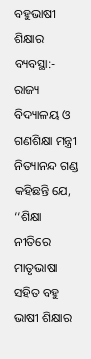ବହୁଭାଷୀ ଶିକ୍ଷାର ବ୍ୟବସ୍ଥା:-
ରାଜ୍ୟ ବିଦ୍ୟାଳୟ ଓ ଗଣଶିକ୍ଷା ମନ୍ତ୍ରୀ ନିତ୍ୟାନନ୍ଦ ଗଣ୍ଡ କହିଛନ୍ତି ଯେ, ‘‘ଶିକ୍ଷା ନୀତିରେ ମାତୃଭାଷା ସହିତ ବହୁ ଭାଷୀ ଶିକ୍ଷାର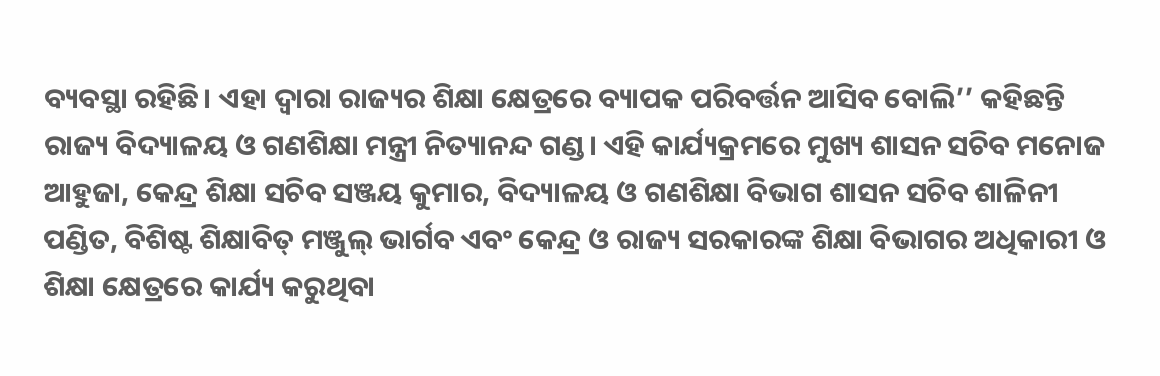ବ୍ୟବସ୍ଥା ରହିଛି। ଏହା ଦ୍ୱାରା ରାଜ୍ୟର ଶିକ୍ଷା କ୍ଷେତ୍ରରେ ବ୍ୟାପକ ପରିବର୍ତ୍ତନ ଆସିବ ବୋଲି’’ କହିଛନ୍ତି ରାଜ୍ୟ ବିଦ୍ୟାଳୟ ଓ ଗଣଶିକ୍ଷା ମନ୍ତ୍ରୀ ନିତ୍ୟାନନ୍ଦ ଗଣ୍ଡ। ଏହି କାର୍ଯ୍ୟକ୍ରମରେ ମୁଖ୍ୟ ଶାସନ ସଚିବ ମନୋଜ ଆହୁଜା, କେନ୍ଦ୍ର ଶିକ୍ଷା ସଚିବ ସଞ୍ଜୟ କୁମାର, ବିଦ୍ୟାଳୟ ଓ ଗଣଶିକ୍ଷା ବିଭାଗ ଶାସନ ସଚିବ ଶାଳିନୀ ପଣ୍ଡିତ, ବିଶିଷ୍ଟ ଶିକ୍ଷାବିତ୍ ମଞ୍ଜୁଲ୍ ଭାର୍ଗବ ଏବଂ କେନ୍ଦ୍ର ଓ ରାଜ୍ୟ ସରକାରଙ୍କ ଶିକ୍ଷା ବିଭାଗର ଅଧିକାରୀ ଓ ଶିକ୍ଷା କ୍ଷେତ୍ରରେ କାର୍ଯ୍ୟ କରୁଥିବା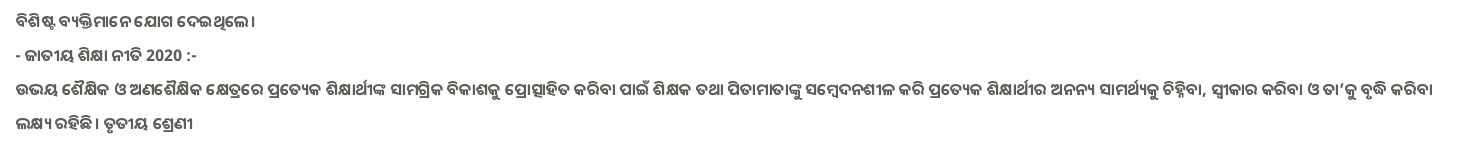ବିଶିଷ୍ଟ ବ୍ୟକ୍ତିମାନେ ଯୋଗ ଦେଇଥିଲେ।
- ଜାତୀୟ ଶିକ୍ଷା ନୀତି 2020 :-
ଉଭୟ ଶୈକ୍ଷିକ ଓ ଅଣଶୈକ୍ଷିକ କ୍ଷେତ୍ରରେ ପ୍ରତ୍ୟେକ ଶିକ୍ଷାର୍ଥୀଙ୍କ ସାମଗ୍ରିକ ବିକାଶକୁ ପ୍ରୋତ୍ସାହିତ କରିବା ପାଇଁ ଶିକ୍ଷକ ତଥା ପିତାମାତାଙ୍କୁ ସମ୍ବେଦନଶୀଳ କରି ପ୍ରତ୍ୟେକ ଶିକ୍ଷାର୍ଥୀର ଅନନ୍ୟ ସାମର୍ଥ୍ୟକୁ ଚିହ୍ନିବା, ସ୍ୱୀକାର କରିବା ଓ ତା’କୁ ବୃଦ୍ଧି କରିବା ଲକ୍ଷ୍ୟ ରହିଛି। ତୃତୀୟ ଶ୍ରେଣୀ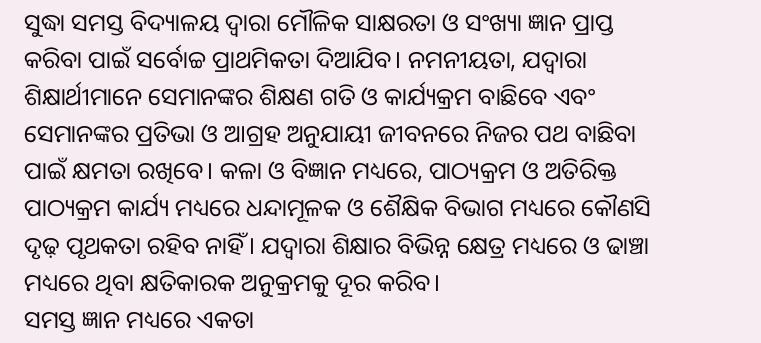ସୁଦ୍ଧା ସମସ୍ତ ବିଦ୍ୟାଳୟ ଦ୍ୱାରା ମୌଳିକ ସାକ୍ଷରତା ଓ ସଂଖ୍ୟା ଜ୍ଞାନ ପ୍ରାପ୍ତ କରିବା ପାଇଁ ସର୍ବୋଚ୍ଚ ପ୍ରାଥମିକତା ଦିଆଯିବ। ନମନୀୟତା, ଯଦ୍ୱାରା ଶିକ୍ଷାର୍ଥୀମାନେ ସେମାନଙ୍କର ଶିକ୍ଷଣ ଗତି ଓ କାର୍ଯ୍ୟକ୍ରମ ବାଛିବେ ଏବଂ ସେମାନଙ୍କର ପ୍ରତିଭା ଓ ଆଗ୍ରହ ଅନୁଯାୟୀ ଜୀବନରେ ନିଜର ପଥ ବାଛିବା ପାଇଁ କ୍ଷମତା ରଖିବେ। କଳା ଓ ବିଜ୍ଞାନ ମଧ୍ୟରେ, ପାଠ୍ୟକ୍ରମ ଓ ଅତିରିକ୍ତ ପାଠ୍ୟକ୍ରମ କାର୍ଯ୍ୟ ମଧ୍ୟରେ ଧନ୍ଦାମୂଳକ ଓ ଶୈକ୍ଷିକ ବିଭାଗ ମଧ୍ୟରେ କୌଣସି ଦୃଢ଼ ପୃଥକତା ରହିବ ନାହିଁ। ଯଦ୍ୱାରା ଶିକ୍ଷାର ବିଭିନ୍ନ କ୍ଷେତ୍ର ମଧ୍ୟରେ ଓ ଢାଞ୍ଚା ମଧ୍ୟରେ ଥିବା କ୍ଷତିକାରକ ଅନୁକ୍ରମକୁ ଦୂର କରିବ।
ସମସ୍ତ ଜ୍ଞାନ ମଧ୍ୟରେ ଏକତା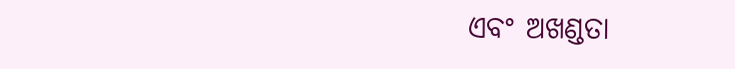ଏବଂ ଅଖଣ୍ଡତା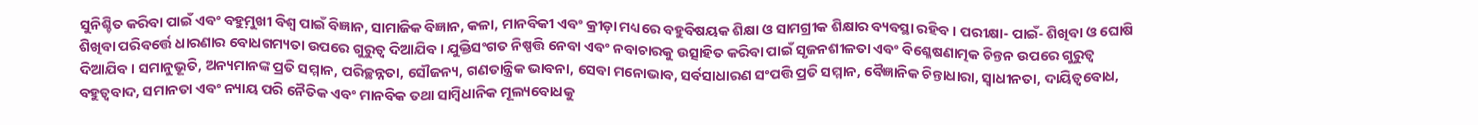ସୁନିଶ୍ଚିତ କରିବା ପାଇଁ ଏବଂ ବହୁମ଼ୁଖୀ ବିଶ୍ୱ ପାଇଁ ବିଜ୍ଞାନ, ସାମାଜିକ ବିଜ୍ଞାନ, କଳା, ମାନବିକୀ ଏବଂ କ୍ରୀଡ଼ା ମଧ୍ୟରେ ବହୁବିଷୟକ ଶିକ୍ଷା ଓ ସାମଗ୍ରୀକ ଶିକ୍ଷାର ବ୍ୟବସ୍ଥା ରହିବ। ପରୀକ୍ଷା- ପାଇଁ- ଶିଖିବା ଓ ଘୋଷି ଶିଖିବା ପରିବର୍ତ୍ତେ ଧାରଣାର ବୋଧଗମ୍ୟତା ଉପରେ ଗୁରୁତ୍ୱ ଦିଆଯିବ। ଯୁକ୍ତିସଂଗତ ନିଷ୍ପତ୍ତି ନେବା ଏବଂ ନବାଚାରକୁ ଉତ୍ସାହିତ କରିବା ପାଇଁ ସୃଜନଶୀଳତା ଏବଂ ବିଶ୍ଳେଷଣାତ୍ମକ ଚିନ୍ତନ ଉପରେ ଗୁରୁତ୍ୱ ଦିଆଯିବ। ସମାନୁଭୂତି, ଅନ୍ୟମାନଙ୍କ ପ୍ରତି ସମ୍ମାନ, ପରିଚ୍ଛନ୍ନତା, ସୌଜନ୍ୟ, ଗଣତାନ୍ତ୍ରିକ ଭାବନା, ସେବା ମନୋଭାବ, ସର୍ବସାଧାରଣ ସଂପତ୍ତି ପ୍ରତି ସମ୍ମାନ, ବୈଜ୍ଞାନିକ ଚିନ୍ତାଧାରା, ସ୍ୱାଧୀନତା, ଦାୟିତ୍ୱବୋଧ, ବହୁତ୍ୱବାଦ, ସମାନତା ଏବଂ ନ୍ୟାୟ ପରି ନୈତିକ ଏବଂ ମାନବିକ ତଥା ସାମ୍ବିଧାନିକ ମୂଲ୍ୟବୋଧକୁ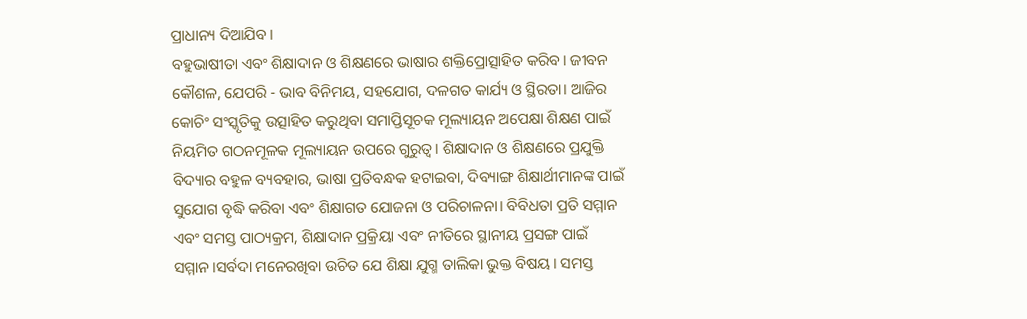ପ୍ରାଧାନ୍ୟ ଦିଆଯିବ।
ବହୁଭାଷୀତା ଏବଂ ଶିକ୍ଷାଦାନ ଓ ଶିକ୍ଷଣରେ ଭାଷାର ଶକ୍ତିପ୍ରୋତ୍ସାହିତ କରିବ। ଜୀବନ କୌଶଳ, ଯେପରି - ଭାବ ବିନିମୟ, ସହଯୋଗ, ଦଳଗତ କାର୍ଯ୍ୟ ଓ ସ୍ଥିରତା। ଆଜିର କୋଚିଂ ସଂସ୍କୃତିକୁ ଉତ୍ସାହିତ କରୁଥିବା ସମାପ୍ତିସୂଚକ ମୂଲ୍ୟାୟନ ଅପେକ୍ଷା ଶିକ୍ଷଣ ପାଇଁ ନିୟମିତ ଗଠନମୂଳକ ମୂଲ୍ୟାୟନ ଉପରେ ଗୁରୁତ୍ୱ। ଶିକ୍ଷାଦାନ ଓ ଶିକ୍ଷଣରେ ପ୍ରଯୁକ୍ତି ବିଦ୍ୟାର ବହୁଳ ବ୍ୟବହାର, ଭାଷା ପ୍ରତିବନ୍ଧକ ହଟାଇବା, ଦିବ୍ୟାଙ୍ଗ ଶିକ୍ଷାର୍ଥୀମାନଙ୍କ ପାଇଁ ସୁଯୋଗ ବୃଦ୍ଧି କରିବା ଏବଂ ଶିକ୍ଷାଗତ ଯୋଜନା ଓ ପରିଚାଳନା। ବିବିଧତା ପ୍ରତି ସମ୍ମାନ ଏବଂ ସମସ୍ତ ପାଠ୍ୟକ୍ରମ, ଶିକ୍ଷାଦାନ ପ୍ରକ୍ରିୟା ଏବଂ ନୀତିରେ ସ୍ଥାନୀୟ ପ୍ରସଙ୍ଗ ପାଇଁ ସମ୍ମାନ।ସର୍ବଦା ମନେରଖିବା ଉଚିତ ଯେ ଶିକ୍ଷା ଯୁଗ୍ମ ତାଲିକା ଭୁକ୍ତ ବିଷୟ। ସମସ୍ତ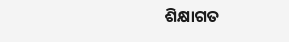ଶିକ୍ଷାଗତ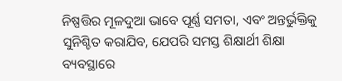ନିଷ୍ପତ୍ତିର ମୂଳଦୁଆ ଭାବେ ପୂର୍ଣ୍ଣ ସମତା, ଏବଂ ଅନ୍ତର୍ଭୁକ୍ତିକୁ ସୁନିଶ୍ଚିତ କରାଯିବ, ଯେପରି ସମସ୍ତ ଶିକ୍ଷାର୍ଥୀ ଶିକ୍ଷା ବ୍ୟବସ୍ଥାରେ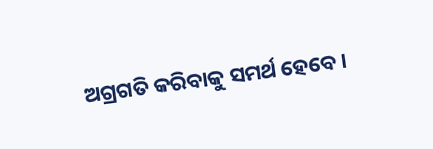ଅଗ୍ରଗତି କରିବାକୁ ସମର୍ଥ ହେବେ।